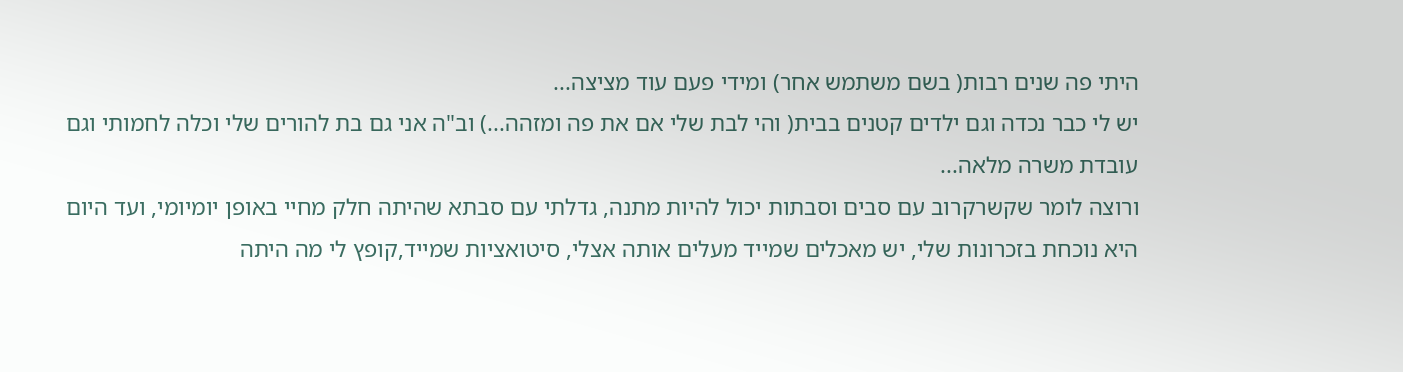היתי פה שנים רבות( בשם משתמש אחר) ומידי פעם עוד מציצה...
יש לי כבר נכדה וגם ילדים קטנים בבית( והי לבת שלי אם את פה ומזהה...) וב"ה אני גם בת להורים שלי וכלה לחמותי וגם עובדת משרה מלאה...
ורוצה לומר שקשרקרוב עם סבים וסבתות יכול להיות מתנה, גדלתי עם סבתא שהיתה חלק מחיי באופן יומיומי, ועד היום היא נוכחת בזכרונות שלי, יש מאכלים שמייד מעלים אותה אצלי, סיטואציות שמייד,קופץ לי מה היתה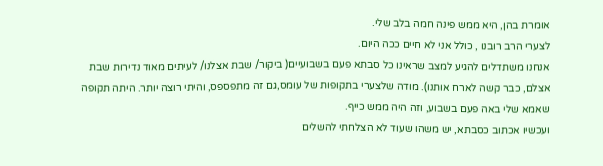אומרת בהן, היא ממש פינה חמה בלב שלי.
לצערי הרב רובנו , כולל אני לא חיים ככה היום.
אנחנו משתדלים להגיע למצב שראינו כל סבתא פעם בשבועיים( ביקור/ שבת אצלנו/ לעיתים מאוד נדירות שבת אצלם, כבר קשה לארח אותנו). מודה שלצערי בתקופות של עומס,גם זה מתפספס, והיתי רוצה יותר. היתה תקופה שאמא שלי באה פעם בשבוע, וזה היה ממש כייף.
ועכשיו אכתוב כסבתא, יש משהו שעוד לא הצלחתי להשלים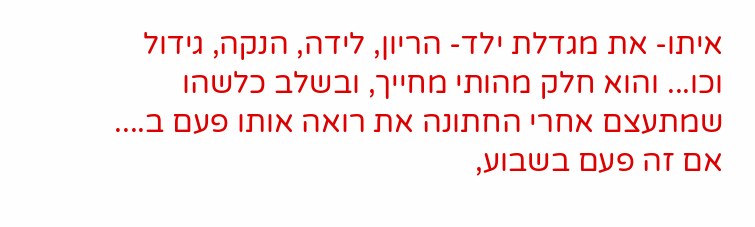איתו- את מגדלת ילד- הריון, לידה, הנקה, גידול וכו... והוא חלק מהותי מחייך, ובשלב כלשהו שמתעצם אחרי החתונה את רואה אותו פעם ב....
אם זה פעם בשבוע,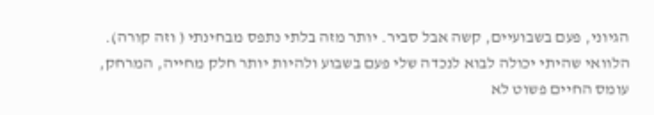הגיוני, פעם בשבועיים, קשה אבל סביר. יותר מזה בלתי נתפס מבחינתי ( וזה קורה).
הלוואי שהיתי יכולה לבוא לנכדה שלי פעם בשבוע ולהיות יותר חלק מחייה, המרחק, עומס החיים פשוט לא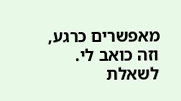מאפשרים כרגע, וזה כואב לי.
לשאלת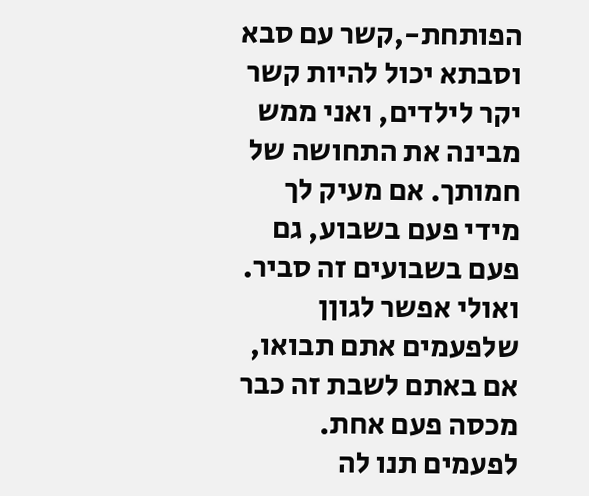הפותחת-,קשר עם סבא וסבתא יכול להיות קשר יקר לילדים, ואני ממש מבינה את התחושה של חמותך. אם מעיק לך מידי פעם בשבוע, גם פעם בשבועים זה סביר. ואולי אפשר לגוןן שלפעמים אתם תבואו, אם באתם לשבת זה כבר מכסה פעם אחת. לפעמים תנו לה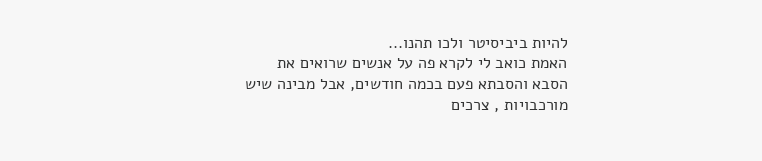להיות ביביסיטר ולכו תהנו...
האמת כואב לי לקרא פה על אנשים שרואים את הסבא והסבתא פעם בכמה חודשים, אבל מבינה שיש מורכבויות , צרכים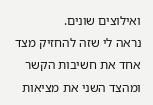ואילוצים שונים.
נראה לי שזה להחזיק מצד אחד את חשיבות הקשר ומהצד השני את מציאות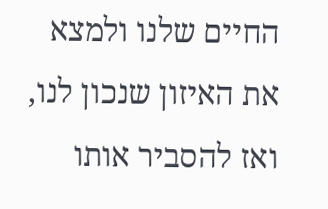החיים שלנו ולמצא את האיזון שנכון לנו, ואז להסביר אותו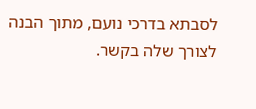לסבתא בדרכי נועם, מתוך הבנה לצורך שלה בקשר.